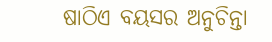ଷାଠିଏ ବୟସର ଅନୁଚିନ୍ତା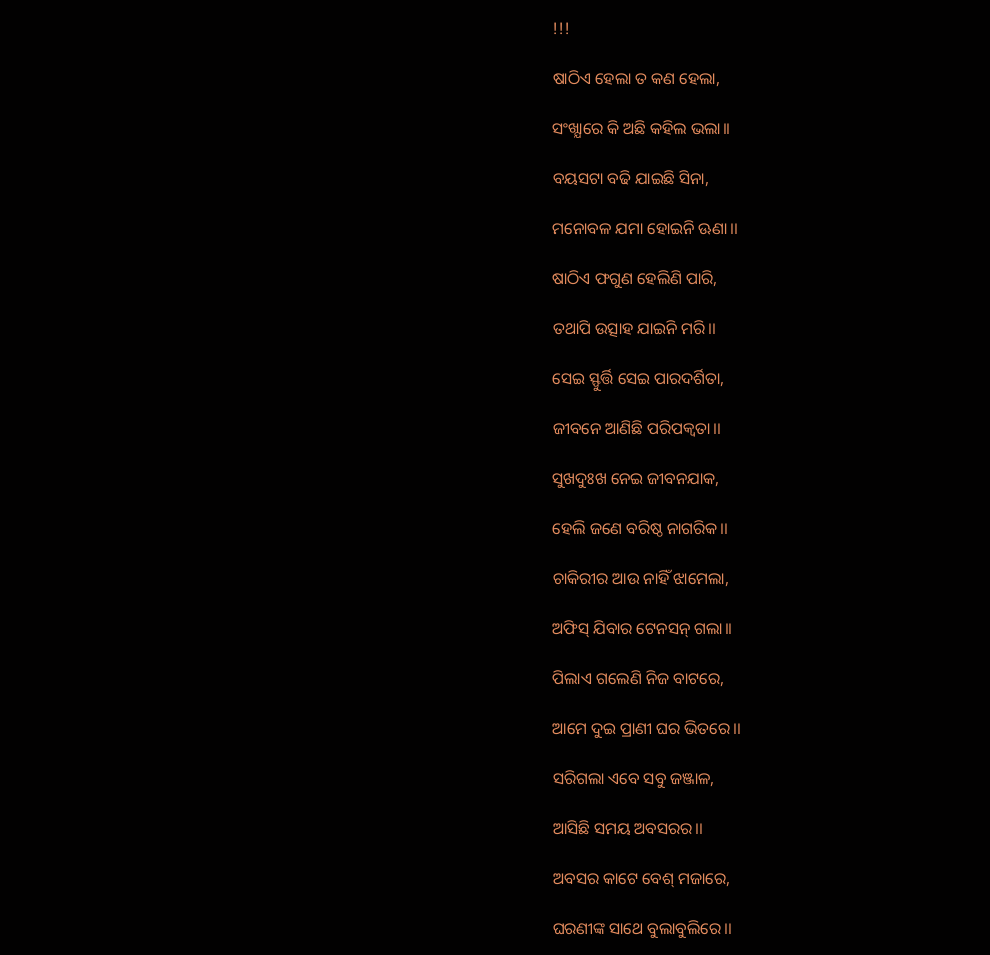!!!

ଷାଠିଏ ହେଲା ତ କଣ ହେଲା,

ସଂଖ୍ଯାରେ କି ଅଛି କହିଲ ଭଲା।।

ବୟସଟା ବଢି ଯାଇଛି ସିନା,

ମନୋବଳ ଯମା ହୋଇନି ଊଣା।।

ଷାଠିଏ ଫଗୁଣ ହେଲିଣି ପାରି,

ତଥାପି ଉତ୍ସାହ ଯାଇନି ମରି।।

ସେଇ ସ୍ଫୁର୍ତ୍ତି ସେଇ ପାରଦର୍ଶିତା,

ଜୀବନେ ଆଣିଛି ପରିପକ୍ବତା।।

ସୁଖଦୁଃଖ ନେଇ ଜୀବନଯାକ,

ହେଲି ଜଣେ ବରିଷ୍ଠ ନାଗରିକ।।

ଚାକିରୀର ଆଉ ନାହିଁ ଝାମେଲା,

ଅଫିସ୍ ଯିବାର ଟେନସନ୍ ଗଲା।।

ପିଲାଏ ଗଲେଣି ନିଜ ବାଟରେ,

ଆମେ ଦୁଇ ପ୍ରାଣୀ ଘର ଭିତରେ।।

ସରିଗଲା ଏବେ ସବୁ ଜଞ୍ଜାଳ,

ଆସିଛି ସମୟ ଅବସରର।।

ଅବସର କାଟେ ବେଶ୍ ମଜାରେ,

ଘରଣୀଙ୍କ ସାଥେ ବୁଲାବୁଲିରେ।।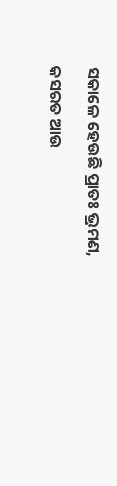ସକାଳେ ହେଉଛି ପ୍ରାତଃ ଭ୍ରମଣ,

କସରତ ଆଉ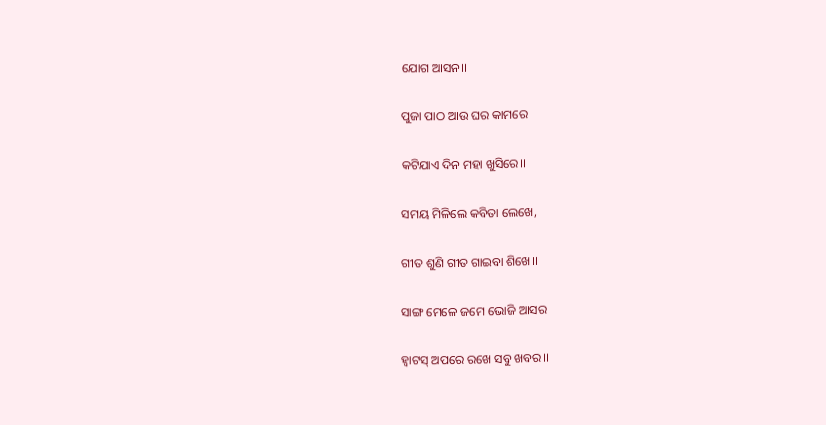ଯୋଗ ଆସନ।।

ପୁଜା ପାଠ ଆଉ ଘର କାମରେ

କଟିଯାଏ ଦିନ ମହା ଖୁସିରେ।।

ସମୟ ମିଳିଲେ କବିତା ଲେଖେ,

ଗୀତ ଶୁଣି ଗୀତ ଗାଇବା ଶିଖେ।।

ସାଙ୍ଗ ମେଳେ ଜମେ ଭୋଜି ଆସର

ହ୍ବାଟସ୍ ଅପରେ ରଖେ ସବୁ ଖବର।।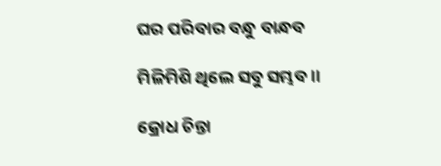ଘର ପରିବାର ବନ୍ଧୁ ବାନ୍ଧବ

ମିଳିମିଶି ଥିଲେ ସବୁ ସମ୍ଭବ।।

କ୍ରୋଧ ଚିନ୍ତା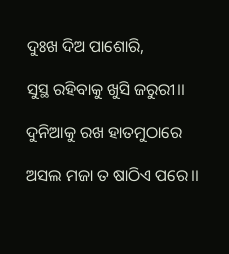ଦୁଃଖ ଦିଅ ପାଶୋରି,

ସୁସ୍ଥ ରହିବାକୁ ଖୁସି ଜରୁରୀ।।

ଦୁନିଆକୁ ରଖ ହାତମୁଠାରେ

ଅସଲ ମଜା ତ ଷାଠିଏ ପରେ।।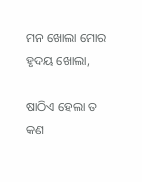ମନ ଖୋଲା ମୋର ହୃଦୟ ଖୋଲା,

ଷାଠିଏ ହେଲା ତ କଣ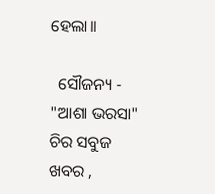ହେଲା।।

  ସୌଜନ୍ୟ - "ଆଶା ଭରସା" ଚିର ସବୁଜ ଖବର ,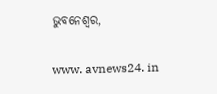ଭୁବନେଶ୍ୱର,

www. avnews24. in